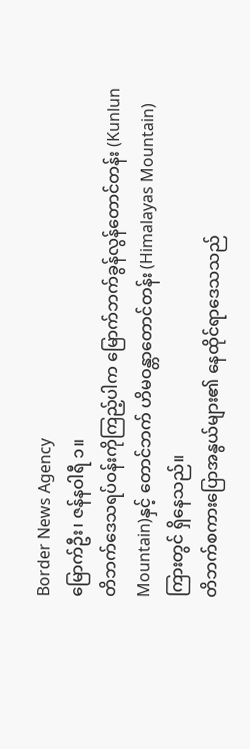Border News Agency
မြောက်ဦး၊ ဇန်နဝါရီ ၁။
တိဘက်ဒေသရပ်ဝန်းကိုကြည့်ပါက မြောက်ဘက်ခွန်လွန်တောင်တန်း (Kunlun Mountain)နှင့် တောင်ဘက် ဟိမဝန္တာတောင်တန်း (Himalayas Mountain) ကြားတွင် ရှိနေသည်။
တိဘက်စကားပြောအနွယ်များ၏ နေထိုင်ရာဒေသသည်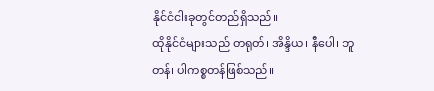နိုင်ငံငါးခုတွင်တည်ရှိသည်။
ထိုနိုင်ငံများသည် တရုတ်၊ အိန္ဒိယ၊ နီပေါ၊ ဘူတန်၊ ပါကစ္စတန်ဖြစ်သည်။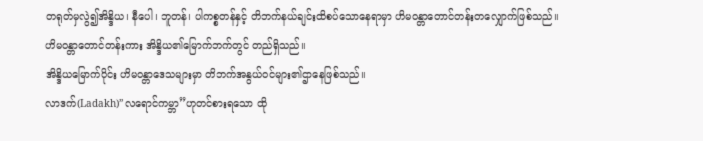တရုတ်မှလွဲ၍အိန္ဒိယ၊ နီပေါ၊ ဘူတန်၊ ပါကစ္စတန်နှင့် တိဘက်နယ်ချင်းထိစပ်သောနေရာမှာ ဟိမဝန္တာတောင်တန်းတလျှောက်ဖြစ်သည်။
ဟိမဝန္တာတောင်တန်းကား အိန္ဒိယ၏မြောက်ဘက်တွင် တည်ရှိသည်။
အိန္ဒိယမြောက်ပိုင်း ဟိမဝန္တာဒေသများမှာ တိဘက်အနွယ်ဝင်များ၏ဌာနေဖြစ်သည်။
လာဒက်(Ladakh)”လရောင်ကမ္ဘာ”ဟုတင်စားရသော ထို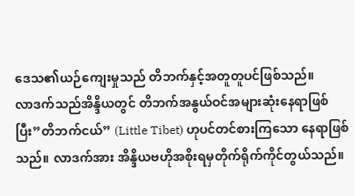ဒေသ၏ယဉ်ကျေးမှုသည် တိဘက်နှင့်အတူတူပင်ဖြစ်သည်။
လာဒက်သည်အိန္ဒိယတွင် တိဘက်အနွယ်ဝင်အများဆုံးနေရာဖြစ်ပြီး”တိဘက်ငယ်” (Little Tibet) ဟုပင်တင်စားကြသော နေရာဖြစ်သည်။ လာဒက်အား အိန္ဒိယဗဟိုအစိုးရမှတိုက်ရိုက်ကိုင်တွယ်သည်။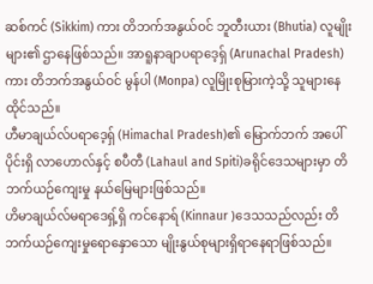ဆစ်ကင် (Sikkim) ကား တိဘက်အနွယ်ဝင် ဘူတီးယား (Bhutia) လူမျိုးများ၏ ဌာနေဖြစ်သည်။ အာရူနာချာပရာဒေ့ရှ် (Arunachal Pradesh)ကား တိဘက်အနွယ်ဝင် မွန်ပါ (Monpa) လူမြိုးစုမြားကဲ့သို့ သူများနေထိုင်သည်။
ဟီမာချယ်လ်ပရာဒေ့ရှ် (Himachal Pradesh)၏ မြောက်ဘက် အပေါ်ပိုင်းရှိ လာဟောလ်နှင့် စပီတီ (Lahaul and Spiti)ခရိုင်ဒေသများမှာ တိဘက်ယဉ်ကျေးမှု နယ်မြေများဖြစ်သည်။
ဟိမာချယ်လ်မရာဒေရှ့်ရှိ ကင်နောရ် (Kinnaur )ဒေသသည်လည်း တိဘက်ယဉ်ကျေးမှုရောနှောသော မျိုးနွယ်စုများရှိရာနေရာဖြစ်သည်။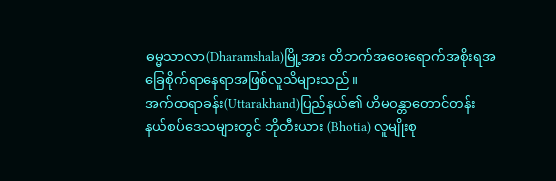ဓမ္မသာလာ(Dharamshala)မြို့အား တိဘက်အဝေးရောက်အစိုးရအခြေစိုက်ရာနေရာအဖြစ်လူသိများသည်။
အက်ထရာခန်း(Uttarakhand)ပြည်နယ်၏ ဟိမဝန္တာတောင်တန်း နယ်စပ်ဒေသများတွင် ဘိုတီးယား (Bhotia) လူမျိုးစု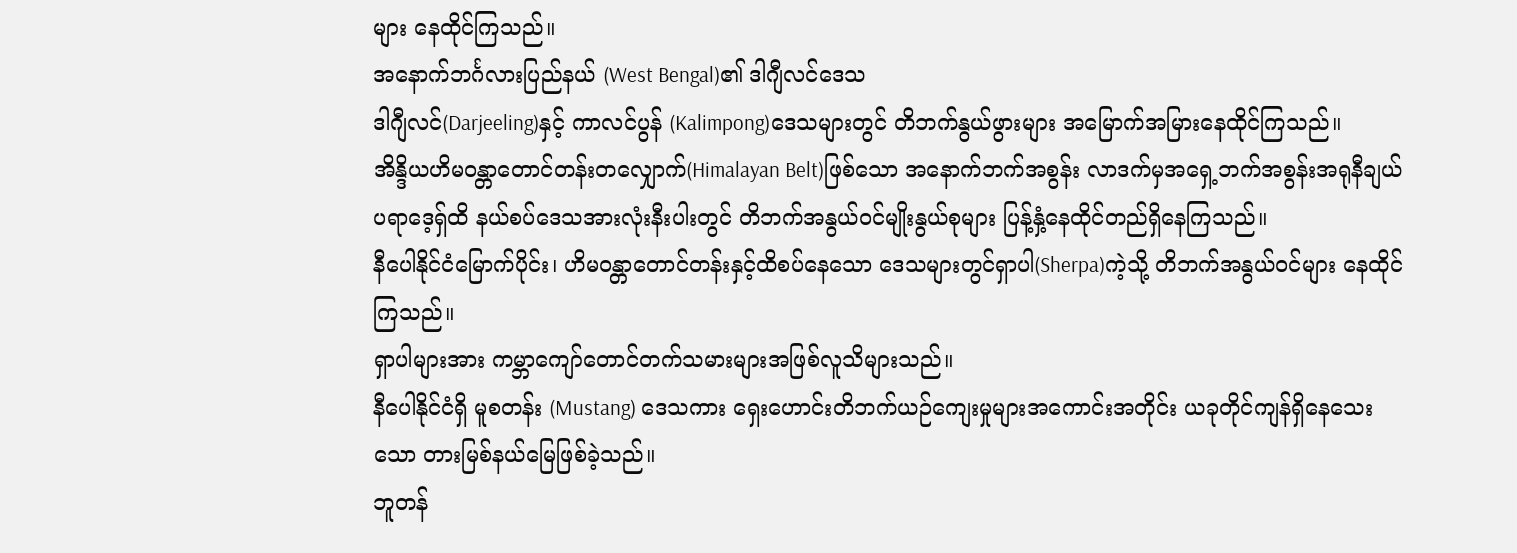များ နေထိုင်ကြသည်။
အနောက်ဘင်္ဂလားပြည်နယ် (West Bengal)၏ ဒါဂျီလင်ဒေသ
ဒါဂျီလင်(Darjeeling)နှင့် ကာလင်ပွန် (Kalimpong)ဒေသများတွင် တိဘက်နွယ်ဖွားများ အမြောက်အမြားနေထိုင်ကြသည်။
အိန္ဒိယဟိမဝန္တာတောင်တန်းတလျှောက်(Himalayan Belt)ဖြစ်သော အနောက်ဘက်အစွန်း လာဒက်မှအရှေ့ဘက်အစွန်းအရုနီချယ်ပရာဒေ့ရှ်ထိ နယ်စပ်ဒေသအားလုံးနီးပါးတွင် တိဘက်အနွယ်ဝင်မျိုးနွယ်စုများ ပြန့်နှံ့နေထိုင်တည်ရှိနေကြသည်။
နီပေါနိုင်ငံမြောက်ပိုင်း၊ ဟိမဝန္တာတောင်တန်းနှင့်ထိစပ်နေသော ဒေသများတွင်ရှာပါ(Sherpa)ကဲ့သို့ တိဘက်အနွယ်ဝင်များ နေထိုင်ကြသည်။
ရှာပါများအား ကမ္ဘာကျော်တောင်တက်သမားများအဖြစ်လူသိများသည်။
နီပေါနိုင်ငံရှိ မူစတန်း (Mustang) ဒေသကား ရှေးဟောင်းတိဘက်ယဉ်ကျေးမှုများအကောင်းအတိုင်း ယခုတိုင်ကျန်ရှိနေသေးသော တားမြစ်နယ်မြေဖြစ်ခဲ့သည်။
ဘူတန်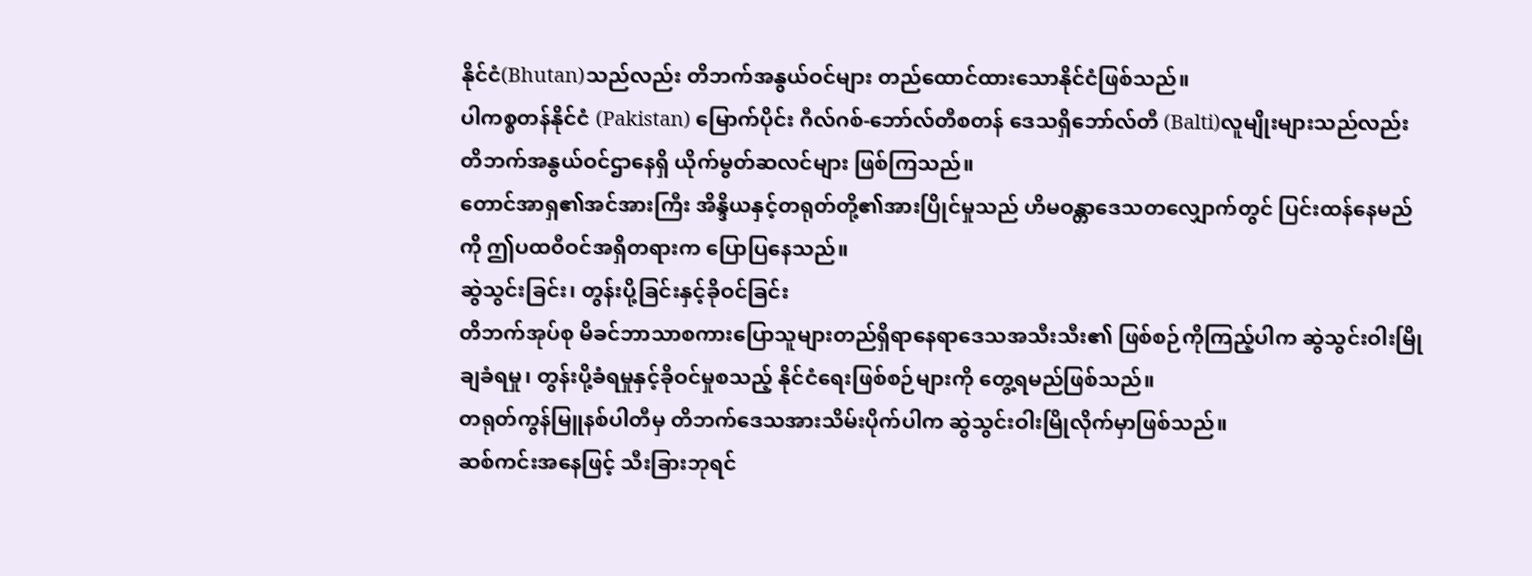နိုင်ငံ(Bhutan)သည်လည်း တိဘက်အနွယ်ဝင်များ တည်ထောင်ထားသောနိုင်ငံဖြစ်သည်။
ပါကစ္စတန်နိုင်ငံ (Pakistan) မြောက်ပိုင်း ဂီလ်ဂစ်-ဘော်လ်တီစတန် ဒေသရှိဘော်လ်တီ (Balti)လူမျိုးများသည်လည်း တိဘက်အနွယ်ဝင်ဌာနေရှိ ယိုက်မွတ်ဆလင်များ ဖြစ်ကြသည်။
တောင်အာရှ၏အင်အားကြီး အိန္ဒိယနှင့်တရုတ်တို့၏အားပြိုင်မှုသည် ဟိမဝန္တာဒေသတလျှောက်တွင် ပြင်းထန်နေမည်ကို ဤပထဝီဝင်အရှိတရားက ပြောပြနေသည်။
ဆွဲသွင်းခြင်း၊ တွန်းပို့ခြင်းနှင့်ခိုဝင်ခြင်း
တိဘက်အုပ်စု မိခင်ဘာသာစကားပြောသူများတည်ရှိရာနေရာဒေသအသီးသီး၏ ဖြစ်စဉ်ကိုကြည့်ပါက ဆွဲသွင်းဝါးမြိုချခံရမှု၊ တွန်းပို့ခံရမှုနှင့်ခိုဝင်မှုစသည့် နိုင်ငံရေးဖြစ်စဉ်များကို တွေ့ရမည်ဖြစ်သည်။
တရုတ်ကွန်မြူနစ်ပါတီမှ တိဘက်ဒေသအားသိမ်းပိုက်ပါက ဆွဲသွင်းဝါးမြိုလိုက်မှာဖြစ်သည်။
ဆစ်ကင်းအနေဖြင့် သီးခြားဘုရင်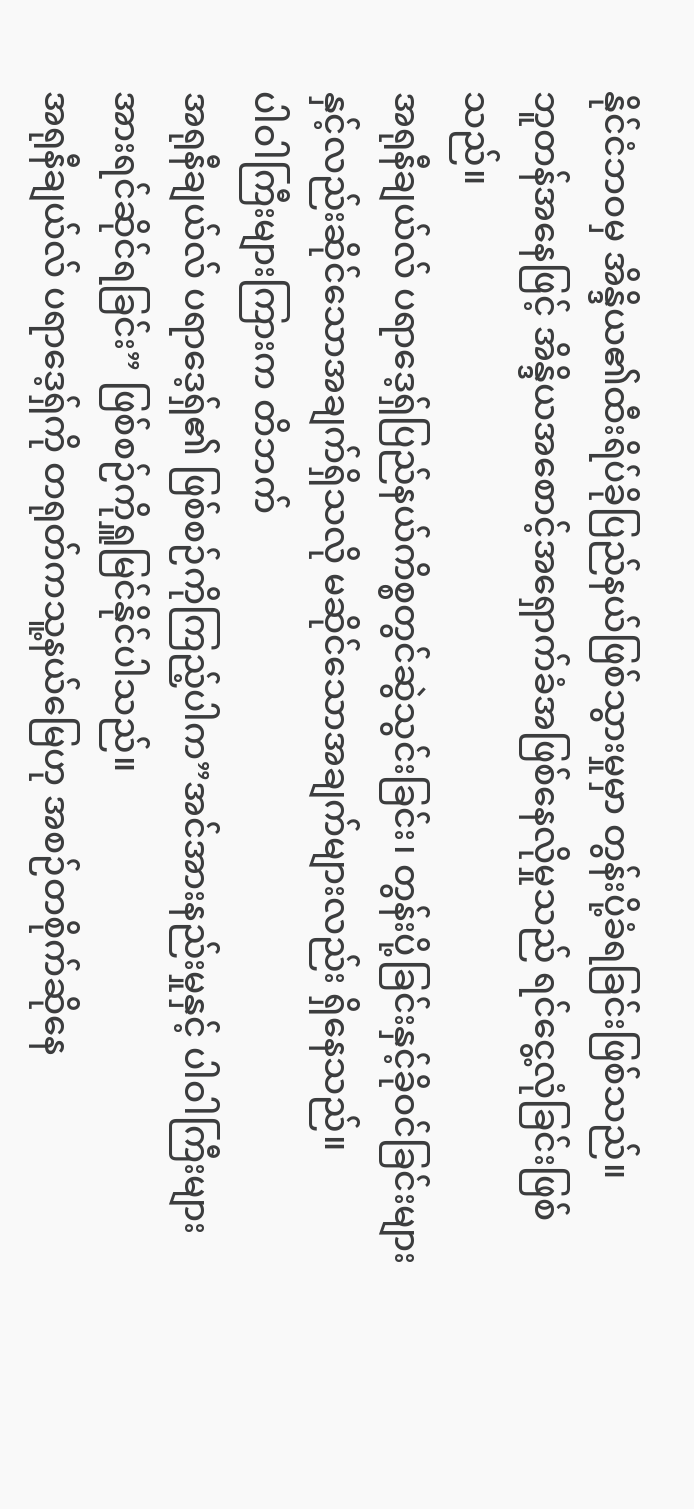နိုင်ငံဘဝမှ အိန္ဒိယ၏ထီးရိပ်ခိုပြည်နယ်ဖြစ်သွားမှုမှာ တွန်းပို့ခံရခြင်းဖြစ်သည်။
ဘူတန်အနေဖြင့် အိန္ဒိယအစောင့်အရှောက်ခံအဖြစ်နေလိုမှုသည် ရင်ငွေ့လုံခြင်းဖြစ်သည်။
အရုနီချယ်လ် ပရာဒေ့ရှ်ပြည်နယ်ကိစ္စတွင်ဆွဲသွင်းခြင်း၊ တွန်းပို့ခြင်းနှင့်ခိုဝင်ခြင်းများနှင့်လည်းဆိုင်သောအချက်ရှိသလို မဆိုင်သောအချက်များလည်း ရှိနေသည်။
ပါဝါကြီးများကြားက တိဘက်
အရုနီချယ်လ် ပရာဒေ့ရှ်၏ ဖြစ်စဉ်ကိုကြည့်ပါက”အင်အားနည်းမှုနှင့် ပါဝါကြီးများအားရင်ဆိုင်ရခြင်း” ဖြစ်စဉ်ကိုရှူမြင်နိုင်ပါသည်။
အရုနီချယ်လ် ပရာဒေ့ရှ်ကို တရုတ်ကသူ့နယ်မြေဟု အစဉ်တစိုက်ဆိုနေ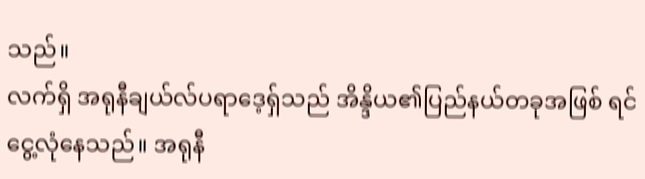သည်။
လက်ရှိ အရုနီချယ်လ်ပရာဒေ့ရှ်သည် အိန္ဒိယ၏ပြည်နယ်တခုအဖြစ် ရင်ငွေ့လုံနေသည်။ အရုနီ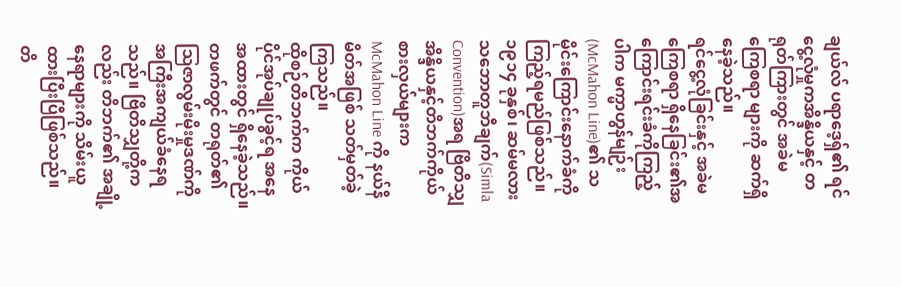ချယ်လ် ပရာဒေ့ရှ်၏ ရင်ငွေ့လုံမှုကအိန္ဒိယနှင့် တရုတ်ကြားတွင် အခဲမကြေစရာ များကို ဆက်ရှိနေခဲ့သည်။
ရင်ငွေ့လုံခြင်းနှင့် အခဲမကြေစရာ ရှိနေခြင်း၏အကြောင်းရင်းခံကိုကြည့်ပါက မက္မာဟွန်မျဉ်း(McMahon Line)၏ သမိုင်းကြောင်းနောက်ခံကိုကြည့်ရမည်ဖြစ်သည်။
၁၉၁၄ ခုနှစ်၊ ဆမ်မလားသဘောတူဘီချက်(Simla Convention)အရ ဗြိတိသျှအိန္ဒိယနှင့်တိဘက်ကိုယ်စားလှယ်များက McMahon Line ကို နယ်နိမိတ်အဖြစ် သတ်မှတ်ခဲ့ကြသည်။
ထိုစဉ်တိဘက်က ကိုယ်ပိုင်အုပ်ချုပ်ခွင့်ရ အနေအထားတွင် ရှိနေခဲ့သည်။ တဖက်တွင် တရုတ်၏ဩဇာလွမ်းမိုးမှုဒဏ်ကို အကြီးအကျယ်ခံနေရသည်။ ဗြိတိသျှတို့ကလည်း တိဘက်၏ အချို့နေရာများကို သိမ်းယူထားပြီးပြီဖြစ်သည်။
တိ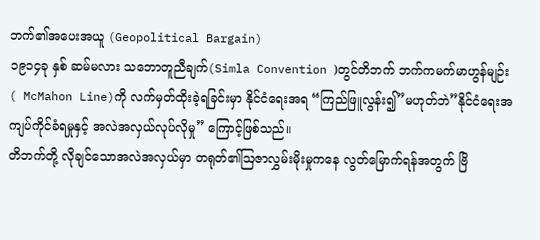ဘက်၏အပေးအယူ (Geopolitical Bargain)
၁၉၁၄ခု နှစ် ဆမ်မလား သဘောတူညီချက်(Simla Convention )တွင်တိဘက် ဘက်ကမက်မာဟွန်မျဉ်း ( McMahon Line)ကို လက်မှတ်ထိုးခဲ့ရခြင်းမှာ နိုင်ငံရေးအရ “ကြည်ဖြူလွန်း၍”မဟုတ်ဘဲ”နိုင်ငံရေးအကျပ်ကိုင်ခံရမှုနှင့် အလဲအလှယ်လုပ်လိုမှု” ကြောင့်ဖြစ်သည်။
တိဘက်တို့ လိုချင်သောအလဲအလှယ်မှာ တရုတ်၏ဩဇာလွှမ်းမိုးမှုကနေ လွတ်မြောက်ရန်အတွက် ဗြိ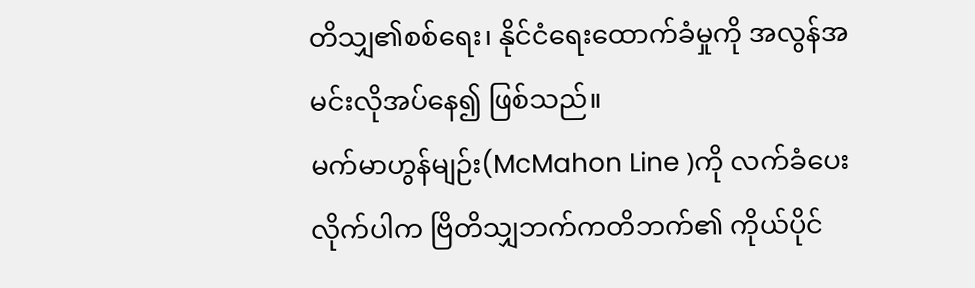တိသျှ၏စစ်ရေး၊ နိုင်ငံရေးထောက်ခံမှုကို အလွန်အမင်းလိုအပ်နေ၍ ဖြစ်သည်။
မက်မာဟွန်မျဉ်း(McMahon Line )ကို လက်ခံပေးလိုက်ပါက ဗြိတိသျှဘက်ကတိဘက်၏ ကိုယ်ပိုင်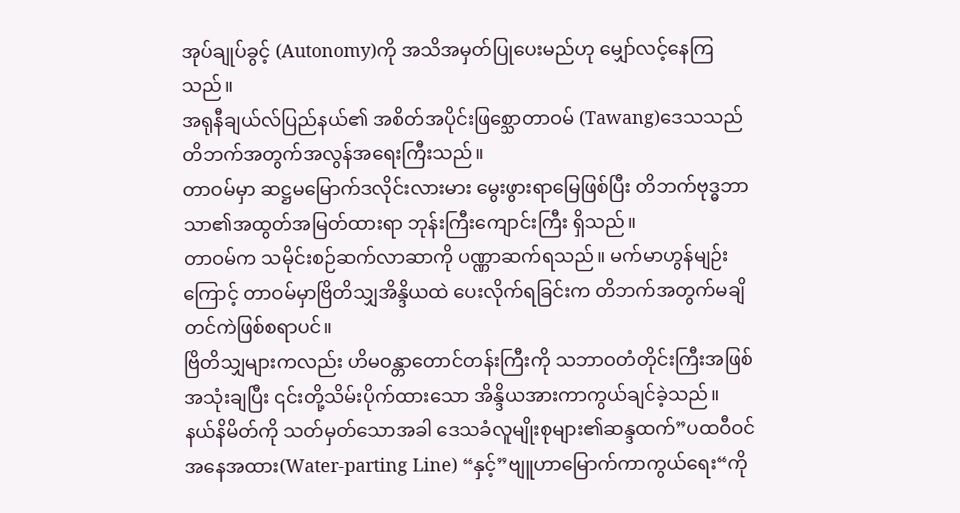အုပ်ချုပ်ခွင့် (Autonomy)ကို အသိအမှတ်ပြုပေးမည်ဟု မျှော်လင့်နေကြသည်။
အရုနီချယ်လ်ပြည်နယ်၏ အစိတ်အပိုင်းဖြစ္သောတာဝမ် (Tawang)ဒေသသည် တိဘက်အတွက်အလွန်အရေးကြီးသည်။
တာဝမ်မှာ ဆဋ္ဌမမြောက်ဒလိုင်းလားမား မွေးဖွားရာမြေဖြစ်ပြီး တိဘက်ဗုဒ္ဓဘာသာ၏အထွတ်အမြတ်ထားရာ ဘုန်းကြီးကျောင်းကြီး ရှိသည်။
တာဝမ်က သမိုင်းစဉ်ဆက်လာဆာကို ပဏ္ဏာဆက်ရသည်။ မက်မာဟွန်မျဉ်းကြောင့် တာဝမ်မှာဗြိတိသျှအိန္ဒိယထဲ ပေးလိုက်ရခြင်းက တိဘက်အတွက်မချိတင်ကဲဖြစ်စရာပင်။
ဗြိတိသျှများကလည်း ဟိမဝန္တာတောင်တန်းကြီးကို သဘာဝတံတိုင်းကြီးအဖြစ်အသုံးချပြီး ၎င်းတို့သိမ်းပိုက်ထားသော အိန္ဒိယအားကာကွယ်ချင်ခဲ့သည်။
နယ်နိမိတ်ကို သတ်မှတ်သောအခါ ဒေသခံလူမျိုးစုများ၏ဆန္ဒထက်”ပထဝီဝင်အနေအထား(Water-parting Line) “နှင့်”ဗျူဟာမြောက်ကာကွယ်ရေး“ကို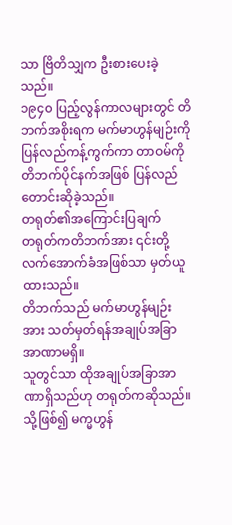သာ ဗြိတိသျှက ဦးစားပေးခဲ့သည်။
၁၉၄၀ ပြည့်လွန်ကာလများတွင် တိဘက်အစိုးရက မက်မာဟွန်မျဉ်းကို ပြန်လည်ကန့်ကွက်ကာ တာဝမ်ကိုတိဘက်ပိုင်နက်အဖြစ် ပြန်လည်တောင်းဆိုခဲ့သည်။
တရုတ်၏အကြောင်းပြချက်
တရုတ်ကတိဘက်အား ၎င်းတို့လက်အောက်ခံအဖြစ်သာ မှတ်ယူထားသည်။
တိဘက်သည် မက်မာဟွန်မျဉ်းအား သတ်မှတ်ရန်အချုပ်အခြာအာဏာမရှိ။
သူတွင်သာ ထိုအချုပ်အခြာအာဏာရှိသည်ဟု တရုတ်ကဆိုသည်။
သို့ဖြစ်၍ မက္မဟွန်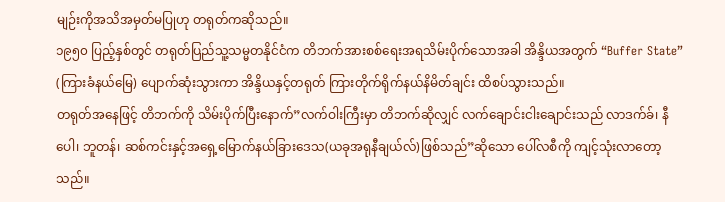မျဉ်းကိုအသိအမှတ်မပြုဟု တရုတ်ကဆိုသည်။
၁၉၅၀ ပြည့်နှစ်တွင် တရုတ်ပြည်သူ့သမ္မတနိုင်ငံက တိဘက်အားစစ်ရေးအရသိမ်းပိုက်သောအခါ အိန္ဒိယအတွက် “Buffer State” (ကြားခံနယ်မြေ) ပျောက်ဆုံးသွားကာ အိန္ဒိယနှင့်တရုတ် ကြားတိုက်ရိုက်နယ်နိမိတ်ချင်း ထိစပ်သွားသည်။
တရုတ်အနေဖြင့် တိဘက်ကို သိမ်းပိုက်ပြီးနောက်”လက်ဝါးကြီးမှာ တိဘက်ဆိုလျှင် လက်ချောင်းငါးချောင်းသည် လာဒက်ခ်၊ နီပေါ၊ ဘူတန်၊ ဆစ်ကင်းနှင့်အရှေ့မြောက်နယ်ခြားဒေသ(ယခုအရုနီချယ်လ်)ဖြစ်သည်”ဆိုသော ပေါ်လစီကို ကျင့်သုံးလာတော့သည်။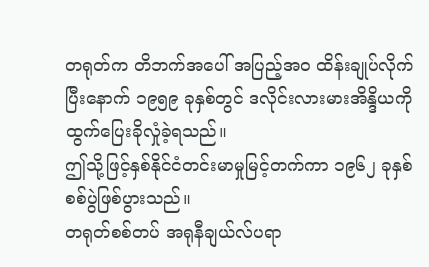တရုတ်က တိဘက်အပေါ် အပြည့်အဝ ထိန်းချုပ်လိုက်ပြီးနောက် ၁၉၅၉ ခုနှစ်တွင် ဒလိုင်းလားမားအိန္ဒိယကို ထွက်ပြေးခိုလှုံခဲ့ရသည်။
ဤသို့ဖြင့်နှစ်နိုင်ငံတင်းမာမှုမြင့်တက်ကာ ၁၉၆၂ ခုနှစ် စစ်ပွဲဖြစ်ပွားသည်။
တရုတ်စစ်တပ် အရုနီချယ်လ်ပရာ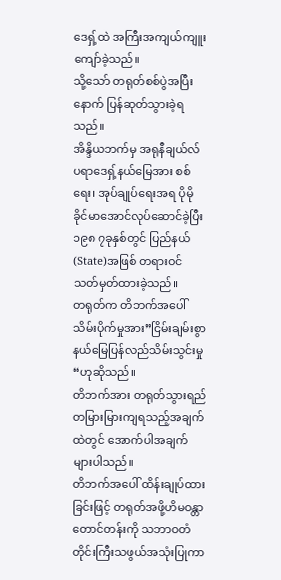ဒေရှ့်ထဲ အကြီးအကျယ်ကျူးကျော်ခဲ့သည်။
သို့သော် တရုတ်စစ်ပွဲအပြီးနောက် ပြန်ဆုတ်သွားခဲ့ရသည်။
အိန္ဒိယဘက်မှ အရုနီချယ်လ်ပရာဒေရှ့်နယ်မြေအား စစ်ရေး၊ အုပ်ချုပ်ရေးအရ ပိုမိုခိုင်မာအောင်လုပ်ဆောင်ခဲ့ပြီး ၁၉၈ ၇ခုနှစ်တွင် ပြည်နယ်(State)အဖြစ် တရားဝင် သတ်မှတ်ထားခဲ့သည်။
တရုတ်က တိဘက်အပေါ် သိမ်းပိုက်မှုအား”ငြိမ်းချမ်းစွာ နယ်မြေပြန်လည်သိမ်းသွင်းမှု“ဟုဆိုသည်။
တိဘက်အား တရုတ်သွားရည်တမြားမြားကျရသည့်အချက်ထဲတွင် အောက်ပါအချက်များပါသည်။
တိဘက်အပေါ် ထိန်းချုပ်ထားခြင်းဖြင့် တရုတ်အဖို့ဟိမဝန္တာတောင်တန်းကို သဘာဝတံတိုင်းကြီးသဖွယ်အသုံးပြုကာ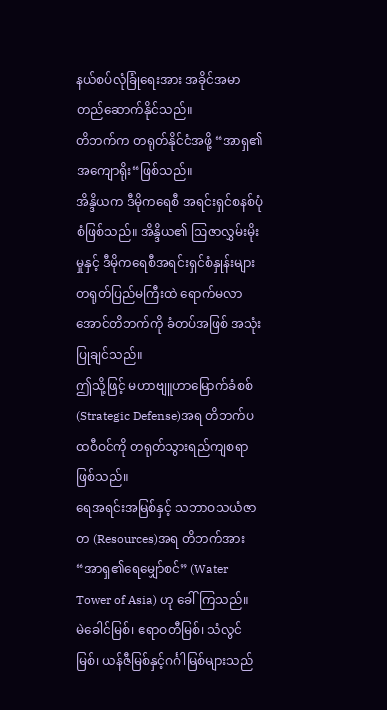နယ်စပ်လုံခြုံရေးအား အခိုင်အမာတည်ဆောက်နိုင်သည်။
တိဘက်က တရုတ်နိုင်ငံအဖို့ “အာရှ၏ အကျောရိုး“ဖြစ်သည်။
အိန္ဒိယက ဒီမိုကရေစီ အရင်းရှင်စနစ်ပုံစံဖြစ်သည်။ အိန္ဒိယ၏ ဩဇာလွှမ်းမိုးမှုနှင့် ဒီမိုကရေစီအရင်းရှင်စံနှုန်းများတရုတ်ပြည်မကြီးထဲ ရောက်မလာအောင်တိဘက်ကို ခံတပ်အဖြစ် အသုံးပြုချင်သည်။
ဤသို့ဖြင့် မဟာဗျူဟာမြောက်ခံစစ် (Strategic Defense)အရ တိဘက်ပထဝီဝင်ကို တရုတ်သွားရည်ကျစရာဖြစ်သည်။
ရေအရင်းအမြစ်နှင့် သဘာဝသယံဇာတ (Resources)အရ တိဘက်အား “အာရှ၏ရေမျှော်စင်” (Water Tower of Asia) ဟု ခေါ်ကြသည်။
မဲခေါင်မြစ်၊ ဧရာဝတီမြစ်၊ သံလွင်မြစ်၊ ယန်ဇီမြစ်နှင့်ဂင်္ဂါမြစ်များသည်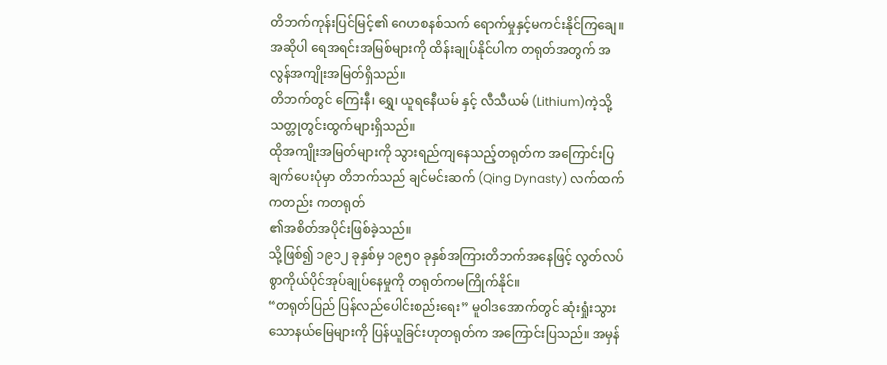တိဘက်ကုန်းပြင်မြင့်၏ ဂေဟစနစ်သက် ရောက်မှုနှင့်မကင်းနိုင်ကြချေ။
အဆိုပါ ရေအရင်းအမြစ်များကို ထိန်းချုပ်နိုင်ပါက တရုတ်အတွက် အလွန်အကျိုးအမြတ်ရှိသည်။
တိဘက်တွင် ကြေးနီ၊ ရွှေ၊ ယူရနေီယမ် နှင့် လီသီယမ် (Lithium)ကဲ့သို့ သတ္တုတွင်းထွက်များရှိသည်။
ထိုအကျိုးအမြတ်များကို သွားရည်ကျနေသည့်တရုတ်က အကြောင်းပြချက်ပေးပုံမှာ တိဘက်သည် ချင်မင်းဆက် (Qing Dynasty) လက်ထက်ကတည်း ကတရုတ်
၏အစိတ်အပိုင်းဖြစ်ခဲ့သည်။
သို့ဖြစ်၍ ၁၉၁၂ ခုနှစ်မှ ၁၉၅၀ ခုနှစ်အကြားတိဘက်အနေဖြင့် လွတ်လပ်စွာကိုယ်ပိုင်အုပ်ချုပ်နေမှုကို တရုတ်ကမကြိုက်နိုင်။
“တရုတ်ပြည် ပြန်လည်ပေါင်းစည်းရေး” မူဝါဒအောက်တွင် ဆုံးရှုံးသွားသောနယ်မြေများကို ပြန်ယူခြင်းဟုတရုတ်က အကြောင်းပြသည်။ အမှန်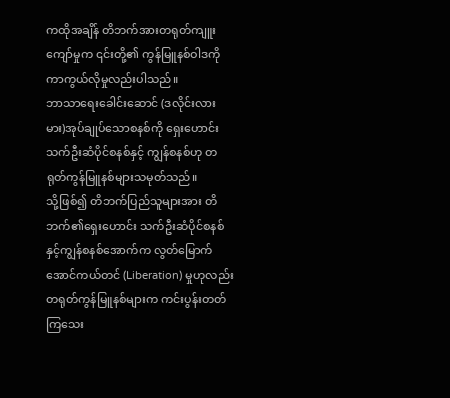ကထိုအချိန် တိဘက်အားတရုတ်ကျူးကျော်မှုက ၎င်းတို့၏ ကွန်မြူနစ်ဝါဒကို ကာကွယ်လိုမှုလည်းပါသည်။
ဘာသာရေးခေါင်းဆောင် (ဒလိုင်းလားမား)အုပ်ချုပ်သောစနစ်ကို ရှေးဟောင်း သက်ဦးဆံပိုင်စနစ်နှင့် ကျွန်စနစ်ဟု တရုတ်ကွန်မြူနစ်များသမုတ်သည်။
သို့ဖြစ်၍ တိဘက်ပြည်သူများအား တိဘက်၏ရှေးဟောင်း သက်ဦးဆံပိုင်စနစ်နှင့်ကျွန်စနစ်အောက်က လွတ်မြောက်အောင်ကယ်တင် (Liberation) မှုဟုလည်း တရုတ်ကွန်မြူနစ်များက ကင်းပွန်းတတ်ကြသေး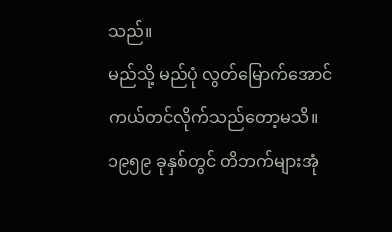သည်။
မည်သို့ မည်ပုံ လွတ်မြောက်အောင် ကယ်တင်လိုက်သည်တော့မသိ။
၁၉၅၉ ခုနှစ်တွင် တိဘက်များအုံ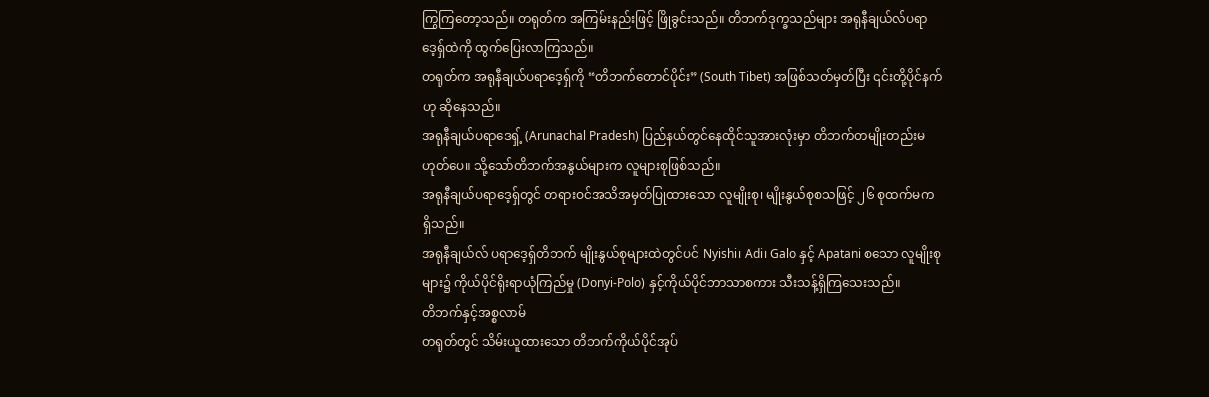ကြွကြတော့သည်။ တရုတ်က အကြမ်းနည်းဖြင့် ဖြိုခွင်းသည်။ တိဘက်ဒုက္ခသည်များ အရုနီချယ်လ်ပရာဒေ့ရှ်ထဲကို ထွက်ပြေးလာကြသည်။
တရုတ်က အရုနီချယ်ပရာဒေ့ရှ်ကို “တိဘက်တောင်ပိုင်း” (South Tibet) အဖြစ်သတ်မှတ်ပြီး ၎င်းတို့ပိုင်နက်ဟု ဆိုနေသည်။
အရုနီချယ်ပရာဒေရှ့် (Arunachal Pradesh) ပြည်နယ်တွင်နေထိုင်သူအားလုံးမှာ တိဘက်တမျိုးတည်းမဟုတ်ပေ။ သို့သော်တိဘက်အနွယ်များက လူများစုဖြစ်သည်။
အရုနီချယ်ပရာဒေ့ရှ်တွင် တရားဝင်အသိအမှတ်ပြုထားသော လူမျိုးစု၊ မျိုးနွယ်စုစသဖြင့် ၂၆ စုထက်မက ရှိသည်။
အရုနီချယ်လ် ပရာဒေ့ရှ်တိဘက် မျိုးနွယ်စုများထဲတွင်ပင် Nyishi၊ Adi၊ Galo နှင့် Apatani စသော လူမျိုးစုများ၌ ကိုယ်ပိုင်ရိုးရာယုံကြည်မှု (Donyi-Polo) နှင့်ကိုယ်ပိုင်ဘာသာစကား သီးသန့်ရှိကြသေးသည်။
တိဘက်နှင့်အစ္စလာမ်
တရုတ်တွင် သိမ်းယူထားသော တိဘက်ကိုယ်ပိုင်အုပ်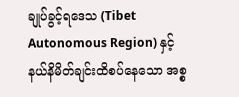ချုပ်ခွင့်ရဒေသ (Tibet Autonomous Region) နှင့် နယ်နိမိတ်ချင်းထိစပ်နေသော အစ္စ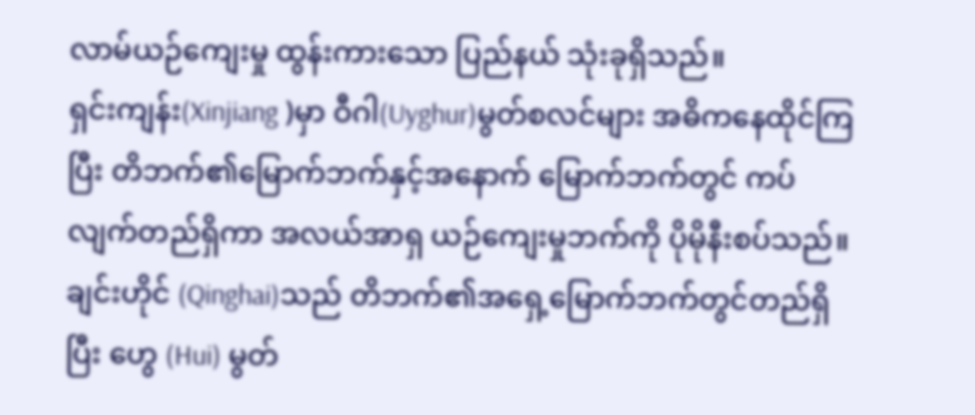လာမ်ယဉ်ကျေးမှု ထွန်းကားသော ပြည်နယ် သုံးခုရှိသည်။
ရှင်းကျန်း(Xinjiang )မှာ ဝီဂါ(Uyghur)မွတ်စလင်များ အဓိကနေထိုင်ကြပြီး တိဘက်၏မြောက်ဘက်နှင့်အနောက် မြောက်ဘက်တွင် ကပ်လျက်တည်ရှိကာ အလယ်အာရှ ယဉ်ကျေးမှုဘက်ကို ပိုမိုနီးစပ်သည်။
ချင်းဟိုင် (Qinghai)သည် တိဘက်၏အရှေ့မြောက်ဘက်တွင်တည်ရှိပြီး ဟွေ (Hui) မွတ်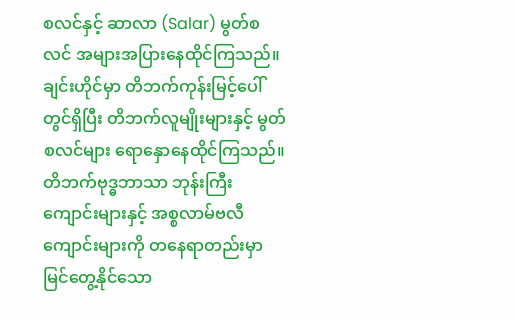စလင်နှင့် ဆာလာ (Salar) မွတ်စလင် အများအပြားနေထိုင်ကြသည်။ ချင်းဟိုင်မှာ တိဘက်ကုန်းမြင့်ပေါ်တွင်ရှိပြီး တိဘက်လူမျိုးများနှင့် မွတ်စလင်များ ရောနှောနေထိုင်ကြသည်။
တိဘက်ဗုဒ္ဓဘာသာ ဘုန်းကြီးကျောင်းများနှင့် အစ္စလာမ်ဗလီကျောင်းများကို တနေရာတည်းမှာမြင်တွေ့နိုင်သော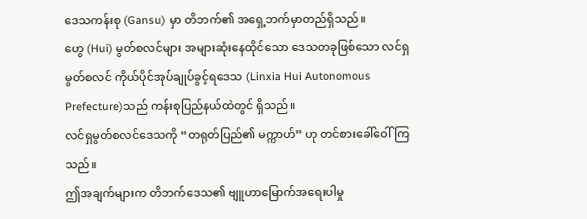ဒေသကန်းစု (Gansu) မှာ တိဘက်၏ အရှေ့ဘက်မှာတည်ရှိသည်။
ဟွေ (Hui) မွတ်စလင်များ အများဆုံးနေထိုင်သော ဒေသတခုဖြစ်သော လင်ရှမွတ်စလင် ကိုယ်ပိုင်အုပ်ချုပ်ခွင့်ရဒေသ (Linxia Hui Autonomous Prefecture)သည် ကန်းစုပြည်နယ်ထဲတွင် ရှိသည်။
လင်ရှမွတ်စလင်ဒေသကို “တရုတ်ပြည်၏ မက္ကာဟ်” ဟု တင်စားခေါ်ဝေါ်ကြသည်။
ဤအချက်များက တိဘက်ဒေသ၏ ဗျူဟာမြောက်အရေးပါမှု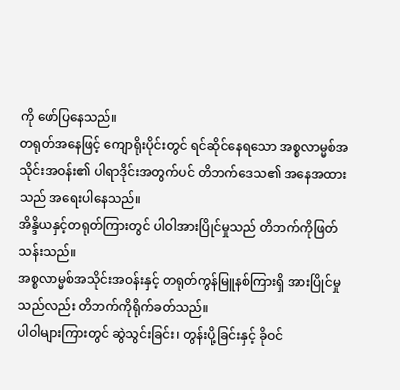ကို ဖော်ပြနေသည်။
တရုတ်အနေဖြင့် ကျောရိုးပိုင်းတွင် ရင်ဆိုင်နေရသော အစ္စလာမ္မစ်အသိုင်းအဝန်း၏ ပါရာဒိုင်းအတွက်ပင် တိဘက်ဒေသ၏ အနေအထားသည် အရေးပါနေသည်။
အိန္ဒိယနှင့်တရုတ်ကြားတွင် ပါဝါအားပြိုင်မှုသည် တိဘက်ကိုဖြတ်သန်းသည်။
အစ္စလာမ္မစ်အသိုင်းအဝန်းနှင့် တရုတ်ကွန်မြူနစ်ကြားရှိ အားပြိုင်မှုသည်လည်း တိဘက်ကိုရိုက်ခတ်သည်။
ပါဝါများကြားတွင် ဆွဲသွင်းခြင်း၊ တွန်းပို့ခြင်းနှင့် ခိုဝင်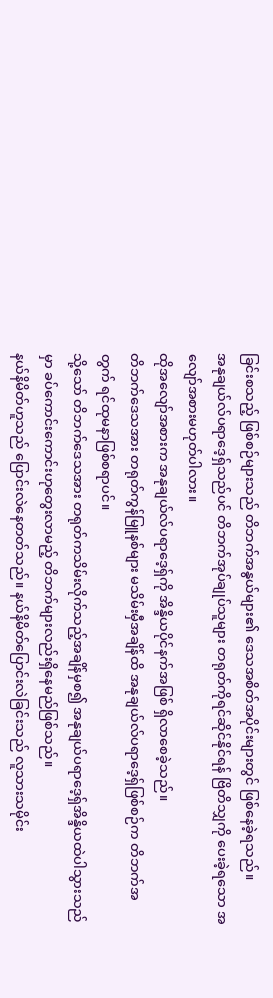ခြင်းစသည့် ဖြစ်စဉ်များသည် တိဘက်အနွယ်များ၏ ဒေသအစိတ်အပိုင်းများတွင် ဖြစ်နေခဲ့ရသည်။
အနုချယ်လ်ပရာဒေ့ရှ်သည်ပင် တိဘက်အုပ်ချုပ်သူများ တရုတ်ကိုရင်ဆိုင်နိုင်ရန် ဗြိတိသျှကို ပေးခဲ့ရသော အလျော်အစားမဟုတ်ပါလား။
ထိုအလျော်အစားက အနုချယ်လ်ပရာဒေ့ရှ်ကို အိန္ဒိယပိုင်နက်အဖြစ် ရှိလာစေခဲ့သည်။
တိဘက်ဒေသအား တရုတ်ကွန်မြူနစ်များ မသိမ်းမှီအချိန်ထိ အနုချယ်လ်ပရာဒေ့ရှ်ဖြစ်စဉ်က တိဘက်အတွက် ရင်ထုမနာဖြစ်စရာပင်။
သို့သော် တိဘက်ဒေသအား တရုတ်ကသိမ်းလိုက်သည့်အချိန်မှစ၍ အနုချယ်ပရာဒေ့ရှ်အိန္ဒိယထဲပါသွားသည်မှာ ခပ်ကောင်းကောင်းဟုတွေးလာမည့် တိဘက်များလည်းရှိနေမည်ဖြစ်သည်။
နယ်နိမိတ်ဟူသည် ပြောင်းလဲနေတတ်သည်။ နယ်နိမိတ်ပြောင်းလဲခြင်းသည် လူသားသမိုင်း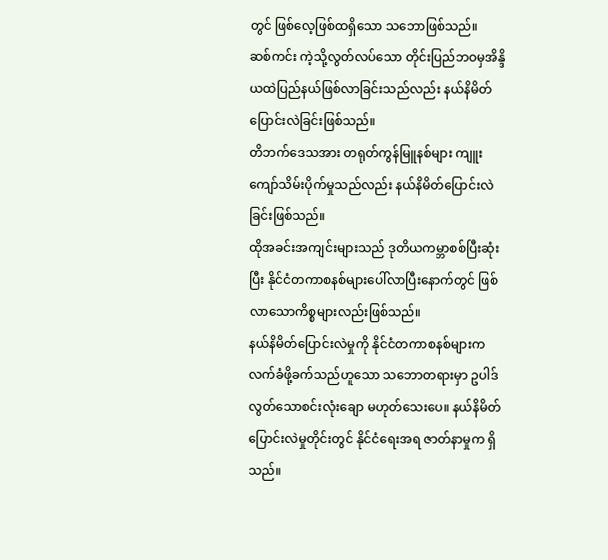တွင် ဖြစ်လေ့ဖြစ်ထရှိသော သဘောဖြစ်သည်။
ဆစ်ကင်း ကဲ့သို့လွတ်လပ်သော တိုင်းပြည်ဘဝမှအိန္ဒိယထဲပြည်နယ်ဖြစ်လာခြင်းသည်လည်း နယ်နိမိတ်ပြောင်းလဲခြင်းဖြစ်သည်။
တိဘက်ဒေသအား တရုတ်ကွန်မြူနစ်များ ကျူးကျော်သိမ်းပိုက်မှုသည်လည်း နယ်နိမိတ်ပြောင်းလဲခြင်းဖြစ်သည်။
ထိုအခင်းအကျင်းများသည် ဒုတိယကမ္ဘာစစ်ပြီးဆုံးပြီး နိုင်ငံတကာစနစ်များပေါ်လာပြီးနောက်တွင် ဖြစ်လာသောကိစ္စများလည်းဖြစ်သည်။
နယ်နိမိတ်ပြောင်းလဲမှုကို နိုင်ငံတကာစနစ်များက လက်ခံဖို့ခက်သည်ဟူသော သဘောတရားမှာ ဥပါဒ်လွတ်သောစင်းလုံးချော မဟုတ်သေးပေ။ နယ်နိမိတ်ပြောင်းလဲမှုတိုင်းတွင် နိုင်ငံရေးအရ ဇာတ်နာမှုက ရှိသည်။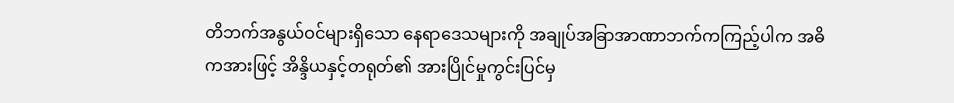တိဘက်အနွယ်ဝင်များရှိသော နေရာဒေသများကို အချုပ်အခြာအာဏာဘက်ကကြည့်ပါက အဓိကအားဖြင့် အိန္ဒိယနှင့်တရုတ်၏ အားပြိုင်မှုကွင်းပြင်မှ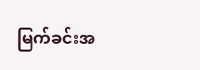မြက်ခင်းအ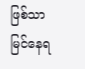ဖြစ်သာမြင်နေရ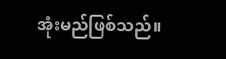အုံးမည်ဖြစ်သည်။